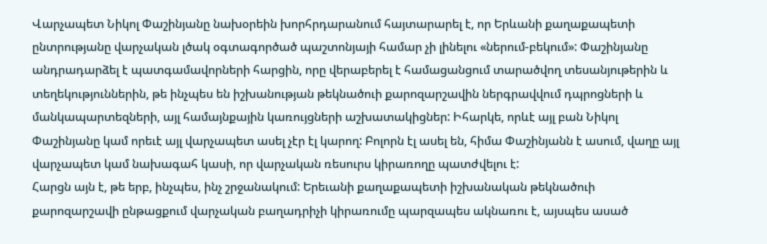Վարչապետ Նիկոլ Փաշինյանը նախօրեին խորհրդարանում հայտարարել է, որ Երևանի քաղաքապետի ընտրությանը վարչական լծակ օգտագործած պաշտոնյայի համար չի լինելու «ներում-բեկում»: Փաշինյանը անդրադարձել է պատգամավորների հարցին, որը վերաբերել է համացանցում տարածվող տեսանյութերին և տեղեկություններին, թե ինչպես են իշխանության թեկնածուի քարոզարշավին ներգրավվում դպրոցների և մանկապարտեզների, այլ համայնքային կառույցների աշխատակիցներ: Իհարկե, որևէ այլ բան Նիկոլ Փաշինյանը կամ որեւէ այլ վարչապետ ասել չէր էլ կարող: Բոլորն էլ ասել են, հիմա Փաշինյանն է ասում, վաղը այլ վարչապետ կամ նախագահ կասի, որ վարչական ռեսուրս կիրառողը պատժվելու է:
Հարցն այն է, թե երբ, ինչպես, ինչ շրջանակում: Երեւանի քաղաքապետի իշխանական թեկնածուի քարոզարշավի ընթացքում վարչական բաղադրիչի կիրառումը պարզապես ակնառու է, այսպես ասած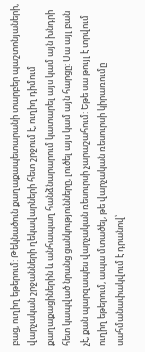բաց, ուղիղ եթերում: Թեկնածուն քաղաքապետարանի տարբեր պաշտոնյաների, վարչական շրջանների ղեկավարների հետ շրջում է, ուղիղ դիմում քաղաքացիներին և անհապաղ հանձնարարում կատարել այս կամ այն խնդրի հետ կապված նրանց ցանկությունները, լուծել այս կամ այն հարցը: Սա այլ բան չէ, քան պարզապես վարչական ռեսուրսի չարաշահում: Եթե սա թույլ է տրվում ուղիղ եթերում, ապա մտածել, թե վարչական ռեսուրսի կիրառումը սահմանափակվում է դրանով՝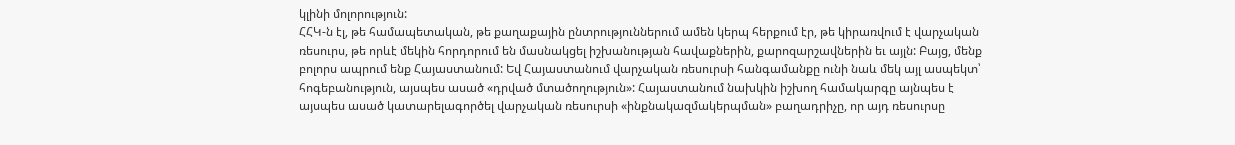կլինի մոլորություն:
ՀՀԿ-ն էլ, թե համապետական, թե քաղաքային ընտրություններում ամեն կերպ հերքում էր, թե կիրառվում է վարչական ռեսուրս, թե որևէ մեկին հորդորում են մասնակցել իշխանության հավաքներին, քարոզարշավներին եւ այլն: Բայց, մենք բոլորս ապրում ենք Հայաստանում: Եվ Հայաստանում վարչական ռեսուրսի հանգամանքը ունի նաև մեկ այլ ասպեկտ՝ հոգեբանություն, այսպես ասած «դրված մտածողություն»: Հայաստանում նախկին իշխող համակարգը այնպես է այսպես ասած կատարելագործել վարչական ռեսուրսի «ինքնակազմակերպման» բաղադրիչը, որ այդ ռեսուրսը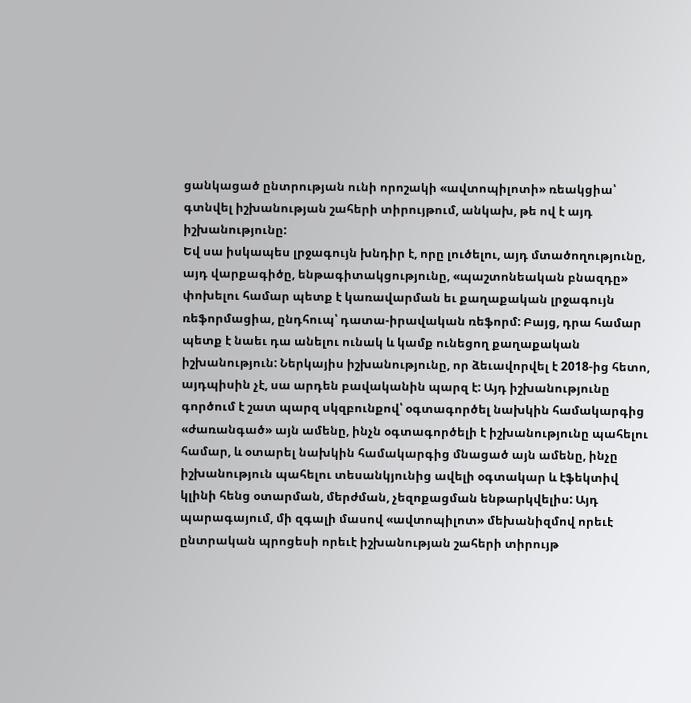ցանկացած ընտրության ունի որոշակի «ավտոպիլոտի» ռեակցիա՝ գտնվել իշխանության շահերի տիրույթում, անկախ, թե ով է այդ իշխանությունը:
Եվ սա իսկապես լրջագույն խնդիր է, որը լուծելու, այդ մտածողությունը, այդ վարքագիծը, ենթագիտակցությունը, «պաշտոնեական բնազդը» փոխելու համար պետք է կառավարման եւ քաղաքական լրջագույն ռեֆորմացիա, ընդհուպ՝ դատա-իրավական ռեֆորմ: Բայց, դրա համար պետք է նաեւ դա անելու ունակ և կամք ունեցող քաղաքական իշխանություն: Ներկայիս իշխանությունը, որ ձեւավորվել է 2018-ից հետո, այդպիսին չէ, սա արդեն բավականին պարզ է: Այդ իշխանությունը գործում է շատ պարզ սկզբունքով՝ օգտագործել նախկին համակարգից «ժառանգած» այն ամենը, ինչն օգտագործելի է իշխանությունը պահելու համար, և օտարել նախկին համակարգից մնացած այն ամենը, ինչը իշխանություն պահելու տեսանկյունից ավելի օգտակար և էֆեկտիվ կլինի հենց օտարման, մերժման, չեզոքացման ենթարկվելիս: Այդ պարագայում, մի զգալի մասով «ավտոպիլոտ» մեխանիզմով որեւէ ընտրական պրոցեսի որեւէ իշխանության շահերի տիրույթ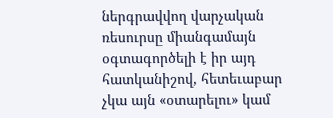ներգրավվող վարչական ռեսուրսը միանգամայն օգտագործելի է իր այդ հատկանիշով, հետեւաբար չկա այն «օտարելու» կամ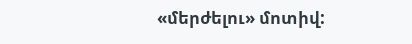«մերժելու» մոտիվ: